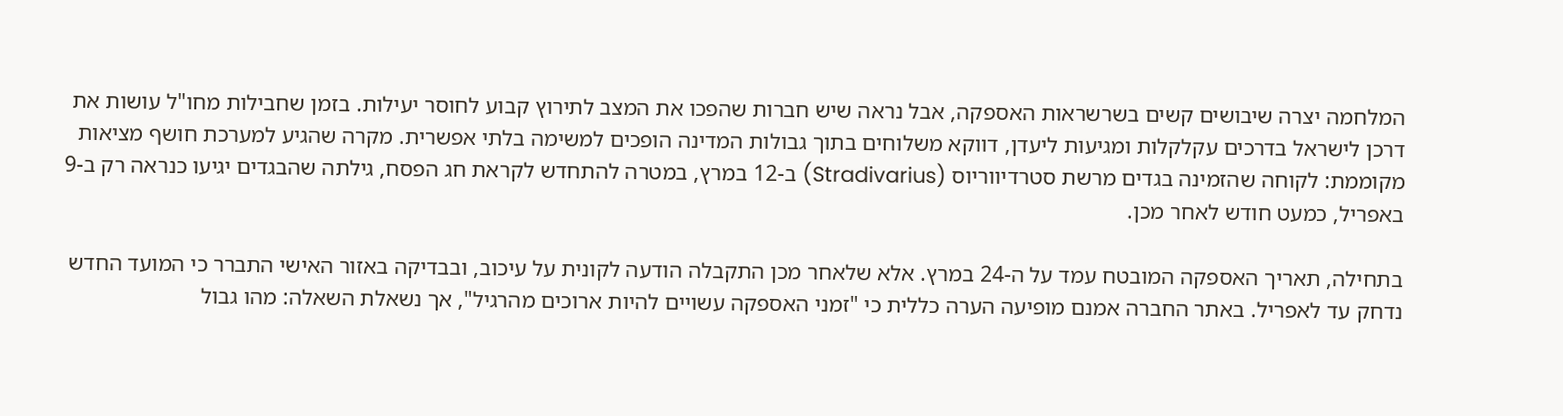המלחמה יצרה שיבושים קשים בשרשראות האספקה, אבל נראה שיש חברות שהפכו את המצב לתירוץ קבוע לחוסר יעילות. בזמן שחבילות מחו"ל עושות את דרכן לישראל בדרכים עקלקלות ומגיעות ליעדן, דווקא משלוחים בתוך גבולות המדינה הופכים למשימה בלתי אפשרית. מקרה שהגיע למערכת חושף מציאות מקוממת: לקוחה שהזמינה בגדים מרשת סטרדיווריוס (Stradivarius) ב-12 במרץ, במטרה להתחדש לקראת חג הפסח, גילתה שהבגדים יגיעו כנראה רק ב-9 באפריל, כמעט חודש לאחר מכן.

בתחילה, תאריך האספקה המובטח עמד על ה-24 במרץ. אלא שלאחר מכן התקבלה הודעה לקונית על עיכוב, ובבדיקה באזור האישי התברר כי המועד החדש נדחק עד לאפריל. באתר החברה אמנם מופיעה הערה כללית כי "זמני האספקה עשויים להיות ארוכים מהרגיל", אך נשאלת השאלה: מהו גבול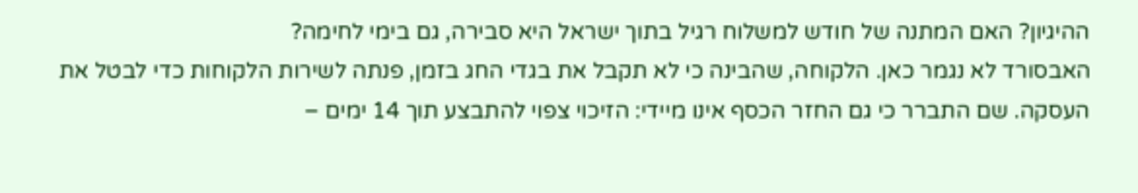ההיגיון? האם המתנה של חודש למשלוח רגיל בתוך ישראל היא סבירה, גם בימי לחימה?
האבסורד לא נגמר כאן. הלקוחה, שהבינה כי לא תקבל את בגדי החג בזמן, פנתה לשירות הלקוחות כדי לבטל את העסקה. שם התברר כי גם החזר הכסף אינו מיידי: הזיכוי צפוי להתבצע תוך 14 ימים –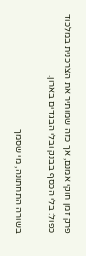פרק זמן חוקי אמנם, אך כזה שמותיר את הצרכנית במלכוד כפול: בלי הכסף בבנק ובלי הבגדים בארון.

בשורה התחתונה, מי שסמך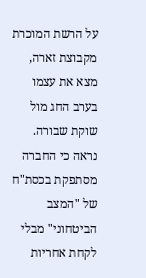על הרשת המוכרת מקבוצת זארה, מצא את עצמו בערב החג מול שוקת שבורה. נראה כי החברה מסתפקת בכסת"ח של "המצב הביטחוני" מבלי לקחת אחריות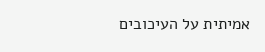אמיתית על העיכובים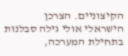הקיצוניים. הצרכן הישראלי אולי גילה סבלנות בתחילת המערכה,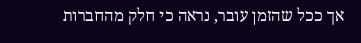אך ככל שהזמן עובר, נראה כי חלק מהחברות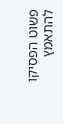פשוט הפסיקו להתאמץ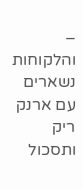– והלקוחות נשארים עם ארנק ריק ותסכול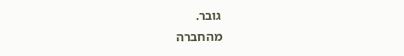גובר.
מהחברה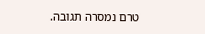טרם נמסרה תגובה.